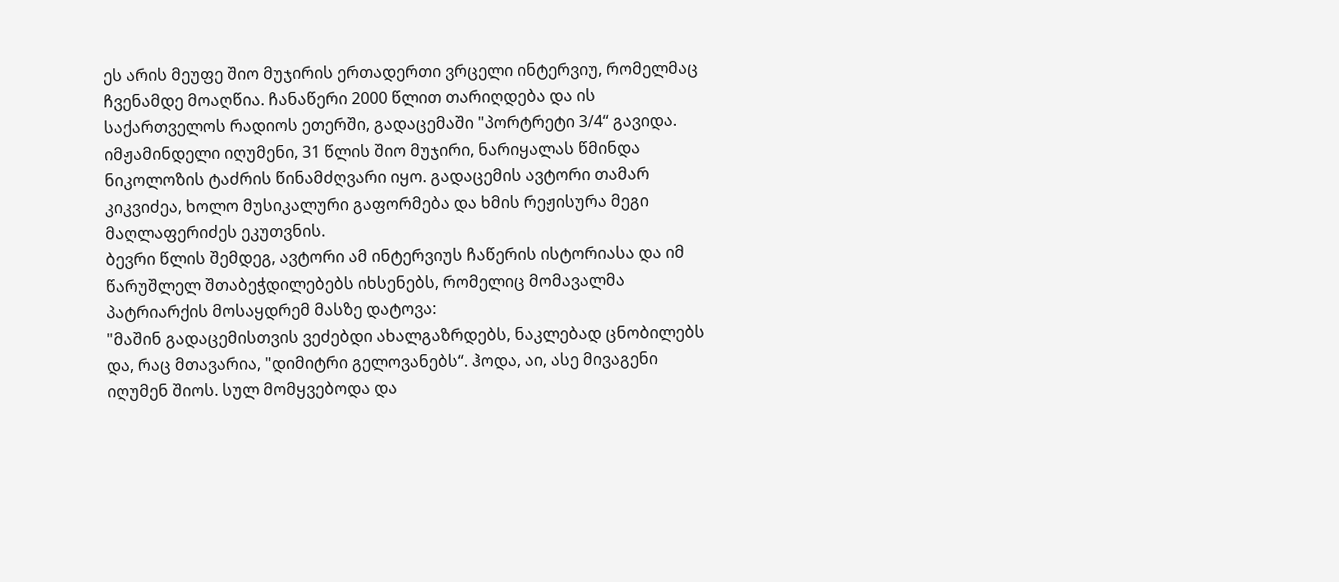ეს არის მეუფე შიო მუჯირის ერთადერთი ვრცელი ინტერვიუ, რომელმაც ჩვენამდე მოაღწია. ჩანაწერი 2000 წლით თარიღდება და ის საქართველოს რადიოს ეთერში, გადაცემაში "პორტრეტი 3/4“ გავიდა. იმჟამინდელი იღუმენი, 31 წლის შიო მუჯირი, ნარიყალას წმინდა ნიკოლოზის ტაძრის წინამძღვარი იყო. გადაცემის ავტორი თამარ კიკვიძეა, ხოლო მუსიკალური გაფორმება და ხმის რეჟისურა მეგი მაღლაფერიძეს ეკუთვნის.
ბევრი წლის შემდეგ, ავტორი ამ ინტერვიუს ჩაწერის ისტორიასა და იმ წარუშლელ შთაბეჭდილებებს იხსენებს, რომელიც მომავალმა პატრიარქის მოსაყდრემ მასზე დატოვა:
"მაშინ გადაცემისთვის ვეძებდი ახალგაზრდებს, ნაკლებად ცნობილებს და, რაც მთავარია, "დიმიტრი გელოვანებს“. ჰოდა, აი, ასე მივაგენი იღუმენ შიოს. სულ მომყვებოდა და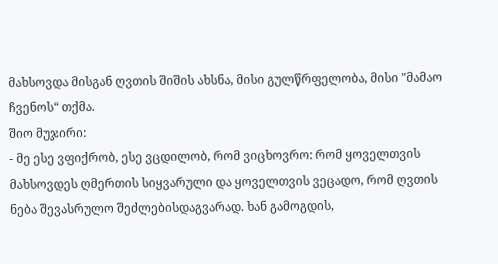მახსოვდა მისგან ღვთის შიშის ახსნა, მისი გულწრფელობა, მისი "მამაო ჩვენოს“ თქმა.
შიო მუჯირი:
- მე ესე ვფიქრობ, ესე ვცდილობ, რომ ვიცხოვრო: რომ ყოველთვის მახსოვდეს ღმერთის სიყვარული და ყოველთვის ვეცადო, რომ ღვთის ნება შევასრულო შეძლებისდაგვარად. ხან გამოგდის,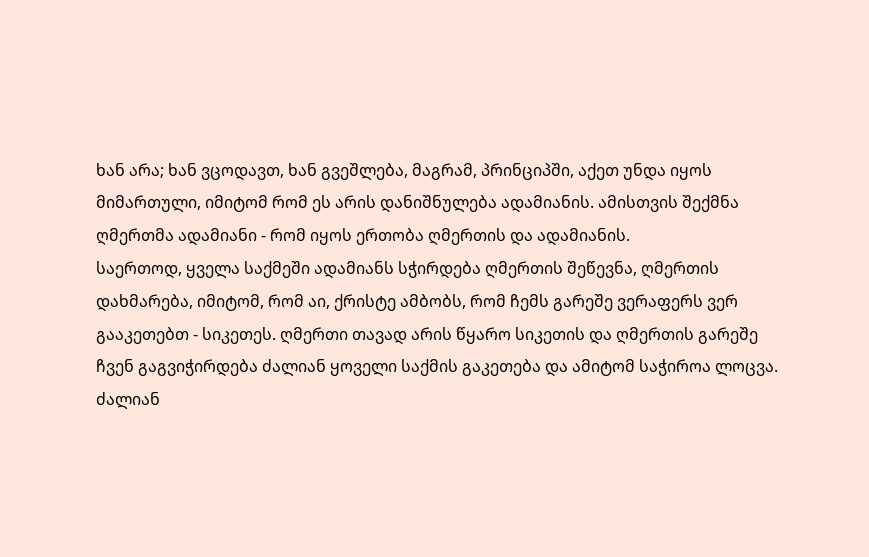ხან არა; ხან ვცოდავთ, ხან გვეშლება, მაგრამ, პრინციპში, აქეთ უნდა იყოს მიმართული, იმიტომ რომ ეს არის დანიშნულება ადამიანის. ამისთვის შექმნა ღმერთმა ადამიანი - რომ იყოს ერთობა ღმერთის და ადამიანის.
საერთოდ, ყველა საქმეში ადამიანს სჭირდება ღმერთის შეწევნა, ღმერთის დახმარება, იმიტომ, რომ აი, ქრისტე ამბობს, რომ ჩემს გარეშე ვერაფერს ვერ გააკეთებთ - სიკეთეს. ღმერთი თავად არის წყარო სიკეთის და ღმერთის გარეშე ჩვენ გაგვიჭირდება ძალიან ყოველი საქმის გაკეთება და ამიტომ საჭიროა ლოცვა. ძალიან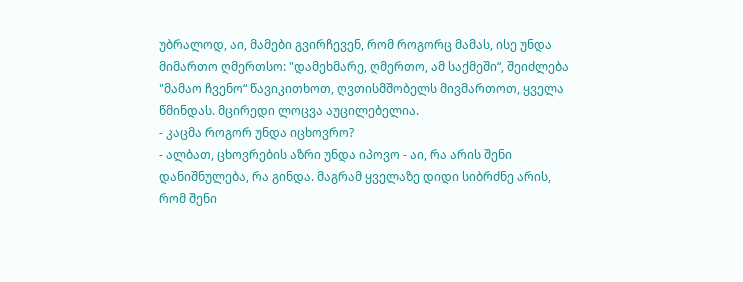უბრალოდ, აი, მამები გვირჩევენ, რომ როგორც მამას, ისე უნდა მიმართო ღმერთსო: "დამეხმარე, ღმერთო, ამ საქმეში“, შეიძლება "მამაო ჩვენო“ წავიკითხოთ, ღვთისმშობელს მივმართოთ, ყველა წმინდას. მცირედი ლოცვა აუცილებელია.
- კაცმა როგორ უნდა იცხოვრო?
- ალბათ, ცხოვრების აზრი უნდა იპოვო - აი, რა არის შენი დანიშნულება, რა გინდა. მაგრამ ყველაზე დიდი სიბრძნე არის, რომ შენი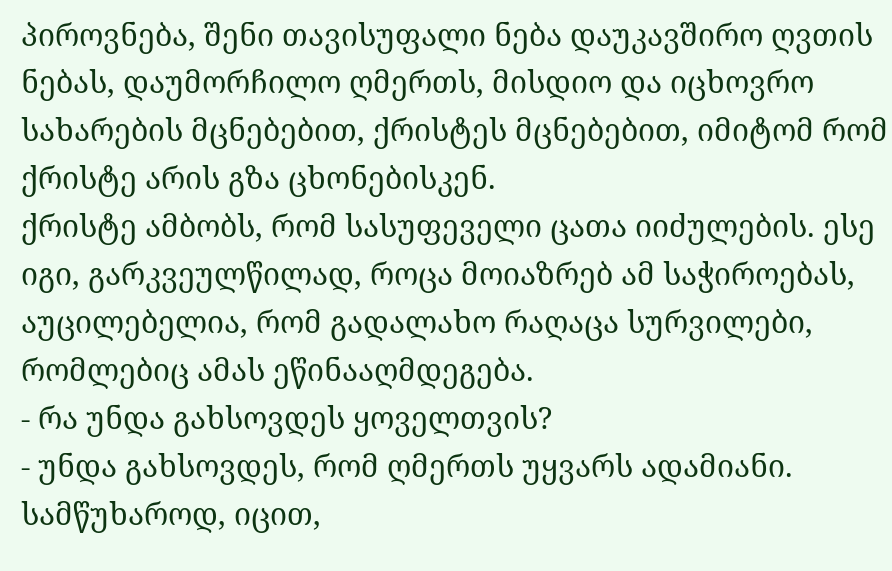პიროვნება, შენი თავისუფალი ნება დაუკავშირო ღვთის ნებას, დაუმორჩილო ღმერთს, მისდიო და იცხოვრო სახარების მცნებებით, ქრისტეს მცნებებით, იმიტომ რომ ქრისტე არის გზა ცხონებისკენ.
ქრისტე ამბობს, რომ სასუფეველი ცათა იიძულების. ესე იგი, გარკვეულწილად, როცა მოიაზრებ ამ საჭიროებას, აუცილებელია, რომ გადალახო რაღაცა სურვილები, რომლებიც ამას ეწინააღმდეგება.
- რა უნდა გახსოვდეს ყოველთვის?
- უნდა გახსოვდეს, რომ ღმერთს უყვარს ადამიანი. სამწუხაროდ, იცით,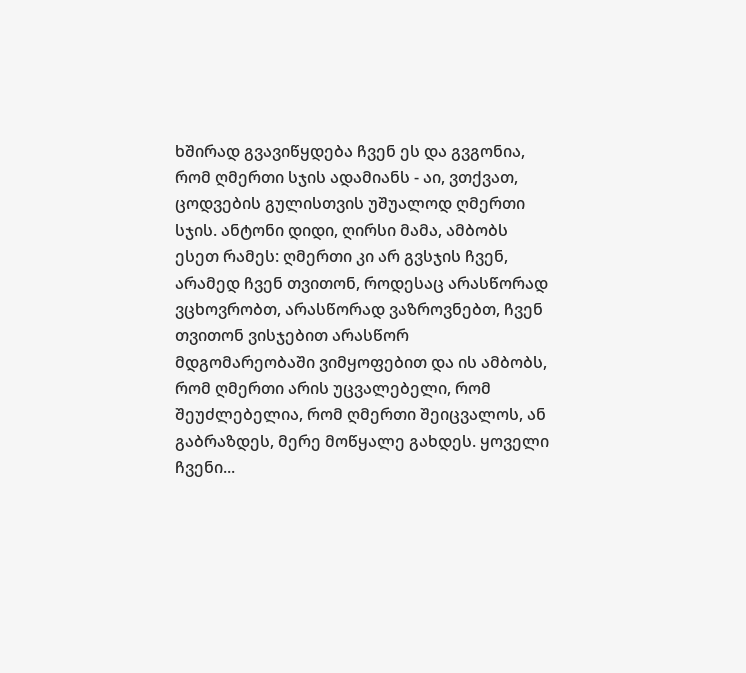ხშირად გვავიწყდება ჩვენ ეს და გვგონია, რომ ღმერთი სჯის ადამიანს - აი, ვთქვათ, ცოდვების გულისთვის უშუალოდ ღმერთი სჯის. ანტონი დიდი, ღირსი მამა, ამბობს ესეთ რამეს: ღმერთი კი არ გვსჯის ჩვენ, არამედ ჩვენ თვითონ, როდესაც არასწორად ვცხოვრობთ, არასწორად ვაზროვნებთ, ჩვენ თვითონ ვისჯებით არასწორ მდგომარეობაში ვიმყოფებით და ის ამბობს, რომ ღმერთი არის უცვალებელი, რომ შეუძლებელია, რომ ღმერთი შეიცვალოს, ან გაბრაზდეს, მერე მოწყალე გახდეს. ყოველი ჩვენი...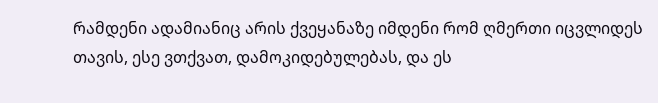რამდენი ადამიანიც არის ქვეყანაზე იმდენი რომ ღმერთი იცვლიდეს თავის, ესე ვთქვათ, დამოკიდებულებას, და ეს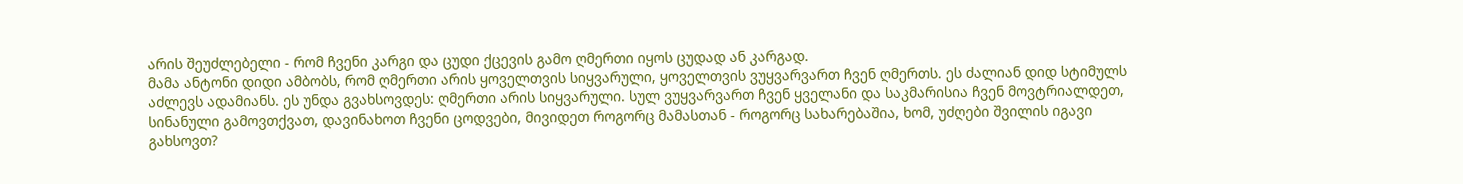არის შეუძლებელი - რომ ჩვენი კარგი და ცუდი ქცევის გამო ღმერთი იყოს ცუდად ან კარგად.
მამა ანტონი დიდი ამბობს, რომ ღმერთი არის ყოველთვის სიყვარული, ყოველთვის ვუყვარვართ ჩვენ ღმერთს. ეს ძალიან დიდ სტიმულს აძლევს ადამიანს. ეს უნდა გვახსოვდეს: ღმერთი არის სიყვარული. სულ ვუყვარვართ ჩვენ ყველანი და საკმარისია ჩვენ მოვტრიალდეთ, სინანული გამოვთქვათ, დავინახოთ ჩვენი ცოდვები, მივიდეთ როგორც მამასთან - როგორც სახარებაშია, ხომ, უძღები შვილის იგავი გახსოვთ?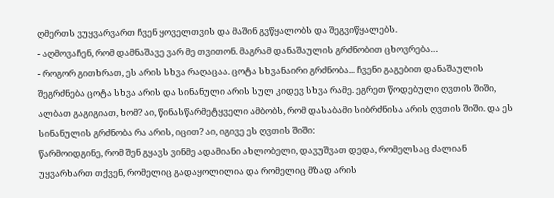ღმერთს ვუყვარვართ ჩვენ ყოველთვის და მაშინ გვწყალობს და შეგვიწყალებს.
- აღმოვაჩენ, რომ დამნაშავე ვარ მე თვითონ. მაგრამ დანაშაულის გრძნობით ცხოვრება…
- როგორ გითხრათ, ეს არის სხვა რაღაცაა. ცოტა სხვანაირი გრძნობა... ჩვენი გაგებით დანაშაულის შეგრძნება ცოტა სხვა არის და სინანული არის სულ კიდევ სხვა რამე. ეგრეთ წოდებული ღვთის შიში, ალბათ გაგიგიათ, ხომ? აი, წინასწარმეტყველი ამბობს, რომ დასაბამი სიბრძნისა არის ღვთის შიში. და ეს სინანულის გრძნობა რა არის, იცით? აი, იგივე ეს ღვთის შიში:
წარმოიდგინე, რომ შენ გყავს ვინმე ადამიანი ახლობელი, დავუშვათ დედა, რომელსაც ძალიან უყვარხართ თქვენ, რომელიც გადაყოლილია და რომელიც მზად არის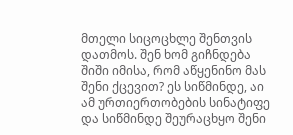მთელი სიცოცხლე შენთვის დათმოს. შენ ხომ გიჩნდება შიში იმისა, რომ აწყენინო მას შენი ქცევით? ეს სიწმინდე, აი ამ ურთიერთობების სინატიფე და სიწმინდე შეურაცხყო შენი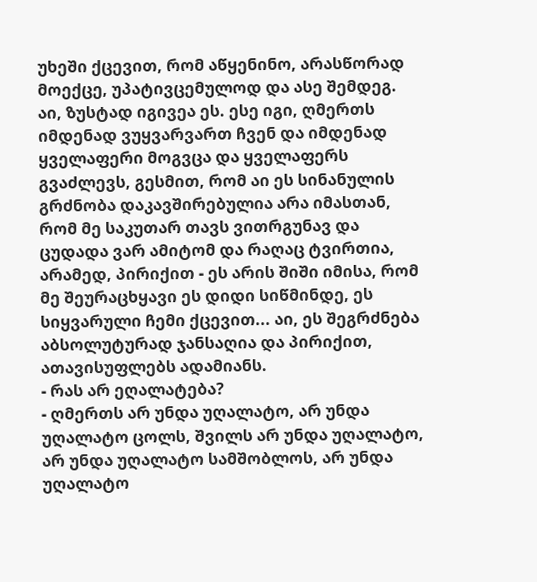უხეში ქცევით, რომ აწყენინო, არასწორად მოექცე, უპატივცემულოდ და ასე შემდეგ.
აი, ზუსტად იგივეა ეს. ესე იგი, ღმერთს იმდენად ვუყვარვართ ჩვენ და იმდენად ყველაფერი მოგვცა და ყველაფერს გვაძლევს, გესმით, რომ აი ეს სინანულის გრძნობა დაკავშირებულია არა იმასთან, რომ მე საკუთარ თავს ვითრგუნავ და ცუდადა ვარ ამიტომ და რაღაც ტვირთია, არამედ, პირიქით - ეს არის შიში იმისა, რომ მე შეურაცხყავი ეს დიდი სიწმინდე, ეს სიყვარული ჩემი ქცევით... აი, ეს შეგრძნება აბსოლუტურად ჯანსაღია და პირიქით, ათავისუფლებს ადამიანს.
- რას არ ეღალატება?
- ღმერთს არ უნდა უღალატო, არ უნდა უღალატო ცოლს, შვილს არ უნდა უღალატო, არ უნდა უღალატო სამშობლოს, არ უნდა უღალატო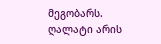მეგობარს. ღალატი არის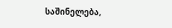საშინელება,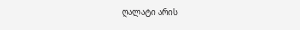ღალატი არის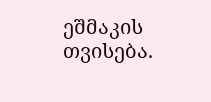ეშმაკის თვისება.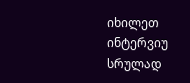იხილეთ ინტერვიუ სრულად